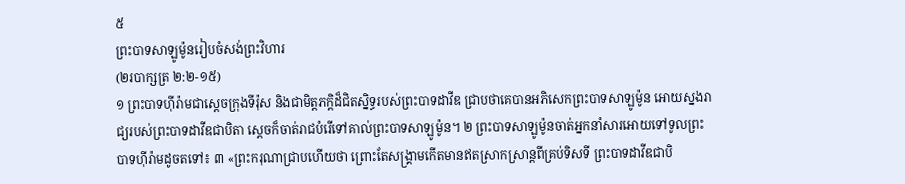៥
ព្រះបាទសាឡូម៉ូនរៀបចំសង់ព្រះវិហារ
(២របាក្សត្រ ២:២-១៥)
១ ព្រះបាទហ៊ីរ៉ាមជាស្ដេចក្រុងទីរ៉ុស និងជាមិត្តភក្ដិដ៏ជិតស្និទ្ធរបស់ព្រះបាទដាវីឌ ជ្រាបថាគេបានអភិសេកព្រះបាទសាឡូម៉ូន អោយស្នងរាជ្យរបស់ព្រះបាទដាវីឌជាបិតា ស្ដេចក៏ចាត់រាជបំរើទៅគាល់ព្រះបាទសាឡូម៉ូន។ ២ ព្រះបាទសាឡូម៉ូនចាត់អ្នកនាំសារអោយទៅទូលព្រះបាទហ៊ីរ៉ាមដូចតទៅ៖ ៣ «ព្រះករុណាជ្រាបហើយថា ព្រោះតែសង្គ្រាមកើតមានឥតស្រាកស្រាន្តពីគ្រប់ទិសទី ព្រះបាទដាវីឌជាបិ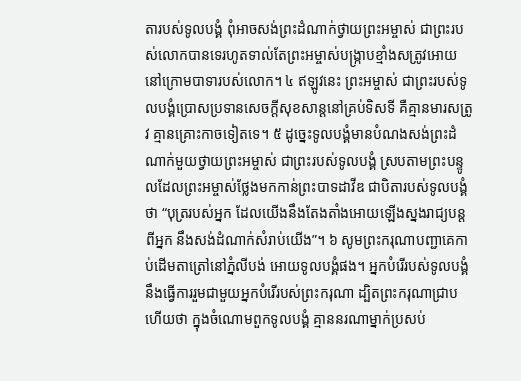តារបស់ទូលបង្គំ ពុំអាចសង់ព្រះដំណាក់ថ្វាយព្រះអម្ចាស់ ជាព្រះរបស់លោកបានទេរហូតទាល់តែព្រះអម្ចាស់បង្ក្រាបខ្មាំងសត្រូវអោយនៅក្រោមបាទារបស់លោក។ ៤ ឥឡូវនេះ ព្រះអម្ចាស់ ជាព្រះរបស់ទូលបង្គំប្រោសប្រទានសេចក្ដីសុខសាន្តនៅគ្រប់ទិសទី គឺគ្មានមារសត្រូវ គ្មានគ្រោះកាចទៀតទេ។ ៥ ដូច្នេះទូលបង្គំមានបំណងសង់ព្រះដំណាក់មួយថ្វាយព្រះអម្ចាស់ ជាព្រះរបស់ទូលបង្គំ ស្របតាមព្រះបន្ទូលដែលព្រះអម្ចាស់ថ្លែងមកកាន់ព្រះបាទដាវីឌ ជាបិតារបស់ទូលបង្គំថា “បុត្ររបស់អ្នក ដែលយើងនឹងតែងតាំងអោយឡើងស្នងរាជ្យបន្តពីអ្នក នឹងសង់ដំណាក់សំរាប់យើង”។ ៦ សូមព្រះករុណាបញ្ជាគេកាប់ដើមតាត្រៅនៅភ្នំលីបង់ អោយទូលបង្គំផង។ អ្នកបំរើរបស់ទូលបង្គំនឹងធ្វើការរួមជាមួយអ្នកបំរើរបស់ព្រះករុណា ដ្បិតព្រះករុណាជ្រាបហើយថា ក្នុងចំណោមពួកទូលបង្គំ គ្មាននរណាម្នាក់ប្រសប់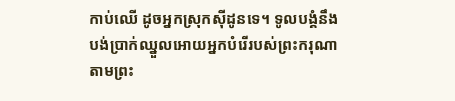កាប់ឈើ ដូចអ្នកស្រុកស៊ីដូនទេ។ ទូលបង្គំនឹងបង់ប្រាក់ឈ្នួលអោយអ្នកបំរើរបស់ព្រះករុណា តាមព្រះ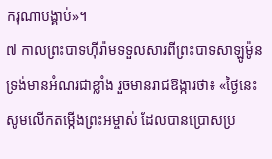ករុណាបង្គាប់»។
៧ កាលព្រះបាទហ៊ីរ៉ាមទទួលសារពីព្រះបាទសាឡូម៉ូន ទ្រង់មានអំណរជាខ្លាំង រួចមានរាជឱង្ការថា៖ «ថ្ងៃនេះ សូមលើកតម្កើងព្រះអម្ចាស់ ដែលបានប្រោសប្រ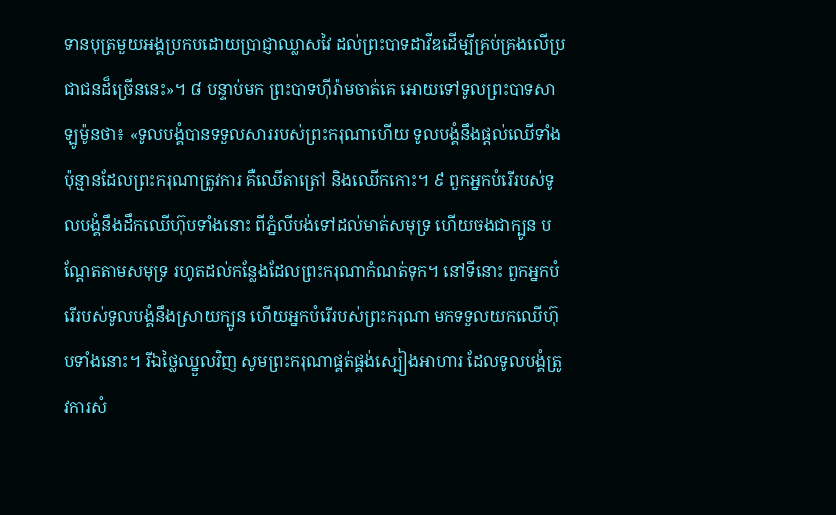ទានបុត្រមួយអង្គប្រកបដោយប្រាជ្ញាឈ្លាសវៃ ដល់ព្រះបាទដាវីឌដើម្បីគ្រប់គ្រងលើប្រជាជនដ៏ច្រើននេះ»។ ៨ បន្ទាប់មក ព្រះបាទហ៊ីរ៉ាមចាត់គេ អោយទៅទូលព្រះបាទសាឡូម៉ូនថា៖ «ទូលបង្គំបានទទួលសាររបស់ព្រះករុណាហើយ ទូលបង្គំនឹងផ្ដល់ឈើទាំងប៉ុន្មានដែលព្រះករុណាត្រូវការ គឺឈើតាត្រៅ និងឈើកកោះ។ ៩ ពួកអ្នកបំរើរបស់ទូលបង្គំនឹងដឹកឈើហ៊ុបទាំងនោះ ពីភ្នំលីបង់ទៅដល់មាត់សមុទ្រ ហើយចងជាក្បូន បណ្ដែតតាមសមុទ្រ រហូតដល់កន្លែងដែលព្រះករុណាកំណត់ទុក។ នៅទីនោះ ពួកអ្នកបំរើរបស់ទូលបង្គំនឹងស្រាយក្បូន ហើយអ្នកបំរើរបស់ព្រះករុណា មកទទួលយកឈើហ៊ុបទាំងនោះ។ រីឯថ្លៃឈ្នួលវិញ សូមព្រះករុណាផ្គត់ផ្គង់ស្បៀងអាហារ ដែលទូលបង្គំត្រូវការសំ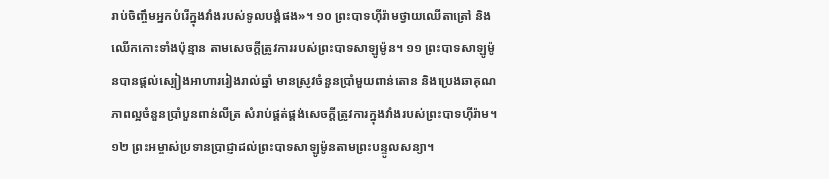រាប់ចិញ្ចឹមអ្នកបំរើក្នុងវាំងរបស់ទូលបង្គំផង»។ ១០ ព្រះបាទហ៊ីរ៉ាមថ្វាយឈើតាត្រៅ និងឈើកកោះទាំងប៉ុន្មាន តាមសេចក្ដីត្រូវការរបស់ព្រះបាទសាឡូម៉ូន។ ១១ ព្រះបាទសាឡូម៉ូនបានផ្ដល់ស្បៀងអាហាររៀងរាល់ឆ្នាំ មានស្រូវចំនួនប្រាំមួយពាន់តោន និងប្រេងឆាគុណភាពល្អចំនួនប្រាំបួនពាន់លីត្រ សំរាប់ផ្គត់ផ្គង់សេចក្ដីត្រូវការក្នុងវាំងរបស់ព្រះបាទហ៊ីរ៉ាម។
១២ ព្រះអម្ចាស់ប្រទានប្រាជ្ញាដល់ព្រះបាទសាឡូម៉ូនតាមព្រះបន្ទូលសន្យា។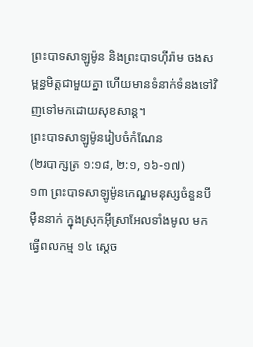ព្រះបាទសាឡូម៉ូន និងព្រះបាទហ៊ីរ៉ាម ចងសម្ពន្ធមិត្តជាមួយគ្នា ហើយមានទំនាក់ទំនងទៅវិញទៅមកដោយសុខសាន្ត។
ព្រះបាទសាឡូម៉ូនរៀបចំកំណែន
(២របាក្សត្រ ១:១៨, ២:១, ១៦-១៧)
១៣ ព្រះបាទសាឡូម៉ូនកេណ្ឌមនុស្សចំនួនបីម៉ឺននាក់ ក្នុងស្រុកអ៊ីស្រាអែលទាំងមូល មកធ្វើពលកម្ម ១៤ ស្ដេច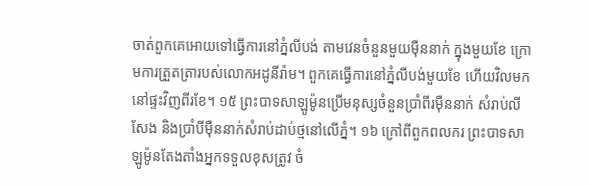ចាត់ពួកគេអោយទៅធ្វើការនៅភ្នំលីបង់ តាមវេនចំនួនមួយម៉ឺននាក់ ក្នុងមួយខែ ក្រោមការត្រួតត្រារបស់លោកអដូនីរ៉ាម។ ពួកគេធ្វើការនៅភ្នំលីបង់មួយខែ ហើយវិលមកនៅផ្ទះវិញពីរខែ។ ១៥ ព្រះបាទសាឡូម៉ូនប្រើមនុស្សចំនួនប្រាំពីរម៉ឺននាក់ សំរាប់លីសែង និងប្រាំបីម៉ឺននាក់សំរាប់ដាប់ថ្មនៅលើភ្នំ។ ១៦ ក្រៅពីពួកពលករ ព្រះបាទសាឡូម៉ូនតែងតាំងអ្នកទទួលខុសត្រូវ ចំ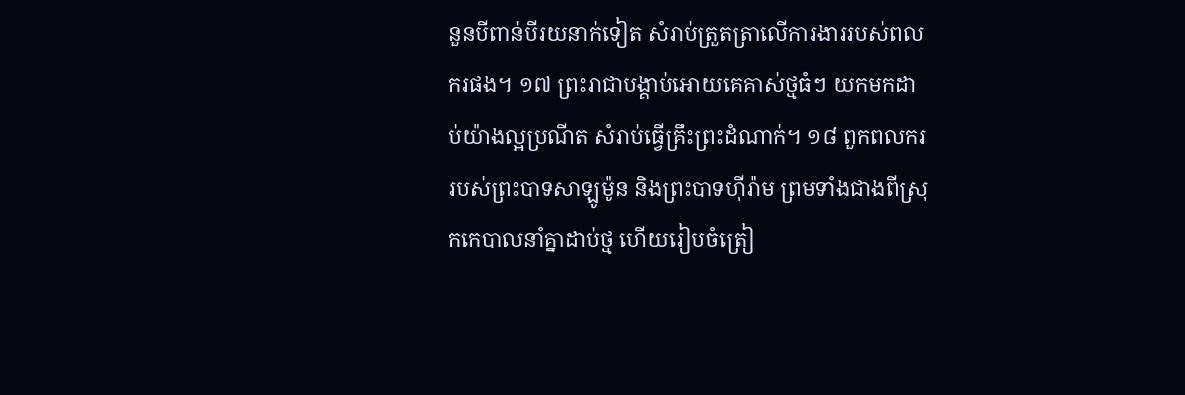នួនបីពាន់បីរយនាក់ទៀត សំរាប់ត្រួតត្រាលើការងាររបស់ពលករផង។ ១៧ ព្រះរាជាបង្គាប់អោយគេគាស់ថ្មធំៗ យកមកដាប់យ៉ាងល្អប្រណីត សំរាប់ធ្វើគ្រឹះព្រះដំណាក់។ ១៨ ពួកពលកររបស់ព្រះបាទសាឡូម៉ូន និងព្រះបាទហ៊ីរ៉ាម ព្រមទាំងជាងពីស្រុកកេបាលនាំគ្នាដាប់ថ្ម ហើយរៀបចំត្រៀ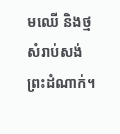មឈើ និងថ្មសំរាប់សង់ព្រះដំណាក់។